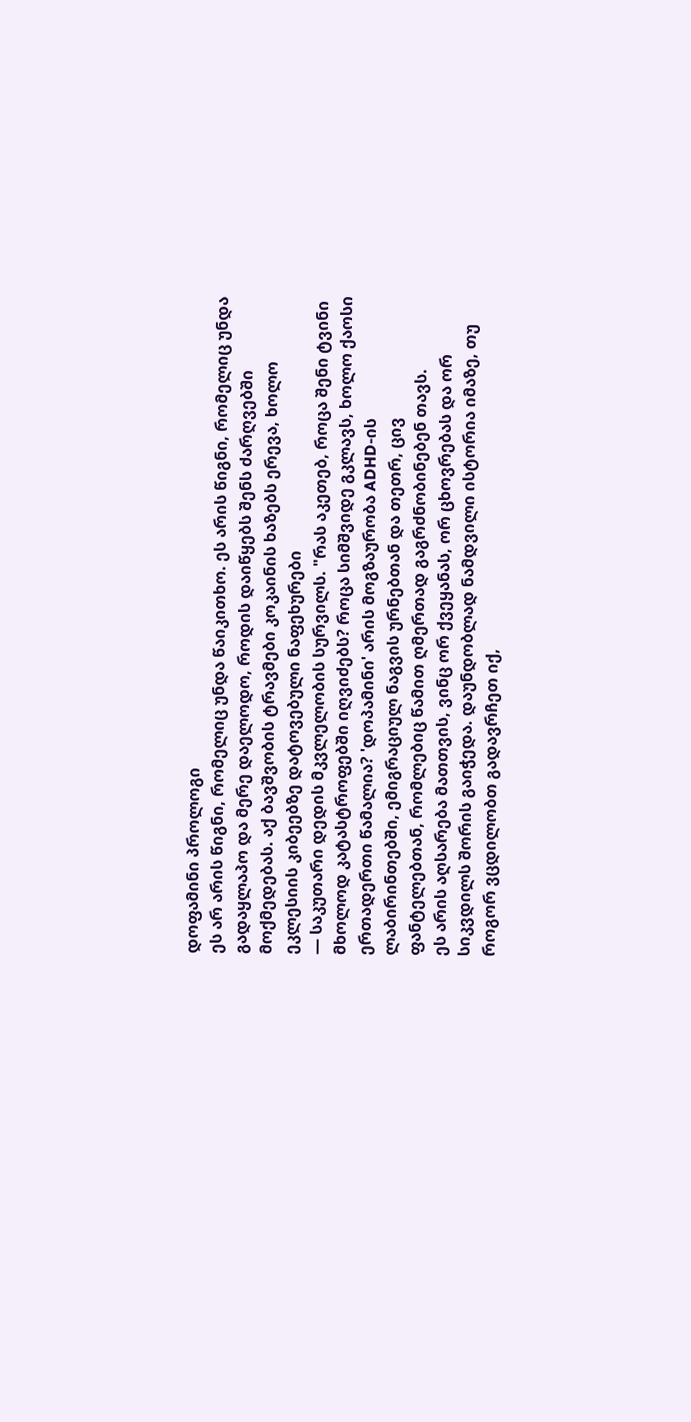დოფამინი პროლოგი
ეს არ არის წიგნი, რომელიც უნდა წაიკითხო. ეს არის წიგნი, რომელიც უნდა გადაყლაპო და მერე დაელოდო, როდის დაიწყებს შენს ძარღვებში მოქმედებას. აქ ბავშვობის ტრავმები კოკაინის ხაზებს ერევა, ხოლო ეკლესიის კიბეებზე დატოვებული ნაფეხურები
— საკუთარი დედის მკვლელობის სურვილს. "რას აკეთებ, როცა შენი ტვინი მხოლოდ კატასტროფებში იღვიძებს? როცა სიმშვიდე გკლავს, ხოლო ქაოსი ერთადერთი წამალია? 'დოპამინი' არის მოგზაურობა ADHD-ის ლაბირინთებში, ემიგრაციულ ნაგვის ურნებთან და თეთრ, ცივ ფანტელებთან, რომლებიც წამით ღმერთად გაგრძნობინებენ თავს.
ეს არის აღსარება მათთვის, ვინც ორ ქვეყანას, ორ ცხოვრებას და ორ სიკვდილს შორის გაიჭედა. დაუნდობლად ნამდვილი ისტორია იმაზე, თუ როგორ ვცდილობთ გადავრჩეთ იქ,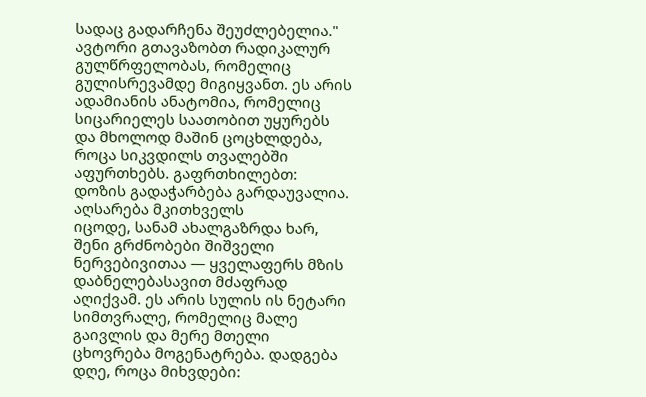სადაც გადარჩენა შეუძლებელია."
ავტორი გთავაზობთ რადიკალურ გულწრფელობას, რომელიც გულისრევამდე მიგიყვანთ. ეს არის ადამიანის ანატომია, რომელიც სიცარიელეს საათობით უყურებს და მხოლოდ მაშინ ცოცხლდება, როცა სიკვდილს თვალებში აფურთხებს. გაფრთხილებთ: დოზის გადაჭარბება გარდაუვალია.
აღსარება მკითხველს
იცოდე, სანამ ახალგაზრდა ხარ, შენი გრძნობები შიშველი ნერვებივითაა — ყველაფერს მზის დაბნელებასავით მძაფრად აღიქვამ. ეს არის სულის ის ნეტარი სიმთვრალე, რომელიც მალე გაივლის და მერე მთელი ცხოვრება მოგენატრება. დადგება დღე, როცა მიხვდები: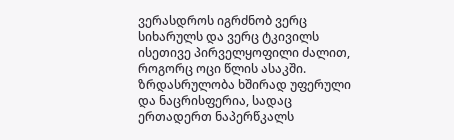ვერასდროს იგრძნობ ვერც სიხარულს და ვერც ტკივილს ისეთივე პირველყოფილი ძალით, როგორც ოცი წლის ასაკში. ზრდასრულობა ხშირად უფერული და ნაცრისფერია, სადაც ერთადერთ ნაპერწკალს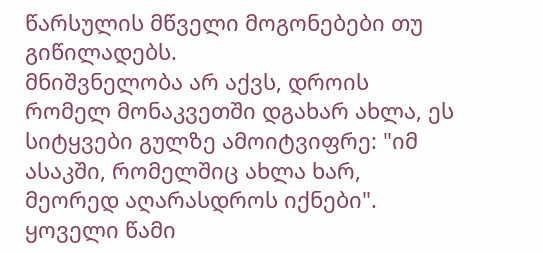წარსულის მწველი მოგონებები თუ გიწილადებს.
მნიშვნელობა არ აქვს, დროის რომელ მონაკვეთში დგახარ ახლა, ეს სიტყვები გულზე ამოიტვიფრე: "იმ ასაკში, რომელშიც ახლა ხარ, მეორედ აღარასდროს იქნები". ყოველი წამი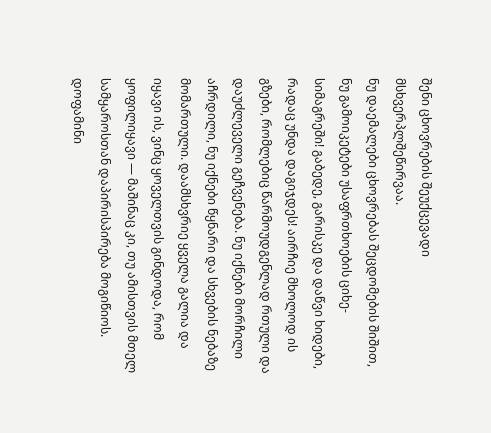შენი ცხოვრების შეუქცევადი მსხვერპლშეწირვაა.
ნუ დაემალები ცხოვრებას შეცდომების შიშით, ნუ გამოიკეტები უსაფრთხოების ციხე-სიმაგრეში! გაბედე, გარისკე და დაწვი ხიდები, რადაც უნდა დაგიჯდეს! აირჩიე მხოლოდ ის გზები, რომლებიც წარმოუდგენლად რთული და დაუძლეველი გეჩვენება. ნუ იქნები მორჩილი აჩრდილი, ნუ იქნები წყნარი და სხვების ნებაზე მომართული. დაამსხვრიე ყველა გალია და იყავი ის, ვინც ყოველთვის გინდოდა, რომ ყოფილიყავი — მაშინაც კი, თუ ამისთვის მთელ სამყაროსთან დაპირისპირება მოგიწიოს.
დოფამინი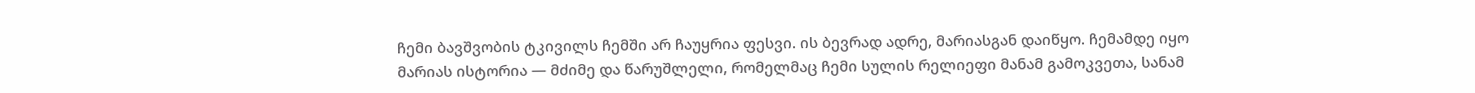ჩემი ბავშვობის ტკივილს ჩემში არ ჩაუყრია ფესვი. ის ბევრად ადრე, მარიასგან დაიწყო. ჩემამდე იყო მარიას ისტორია — მძიმე და წარუშლელი, რომელმაც ჩემი სულის რელიეფი მანამ გამოკვეთა, სანამ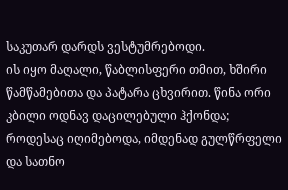საკუთარ დარდს ვესტუმრებოდი.
ის იყო მაღალი, წაბლისფერი თმით, ხშირი წამწამებითა და პატარა ცხვირით. წინა ორი კბილი ოდნავ დაცილებული ჰქონდა; როდესაც იღიმებოდა, იმდენად გულწრფელი და სათნო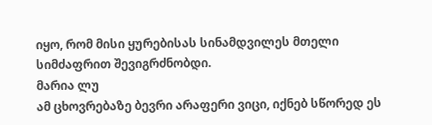იყო, რომ მისი ყურებისას სინამდვილეს მთელი სიმძაფრით შევიგრძნობდი.
მარია ლუ
ამ ცხოვრებაზე ბევრი არაფერი ვიცი, იქნებ სწორედ ეს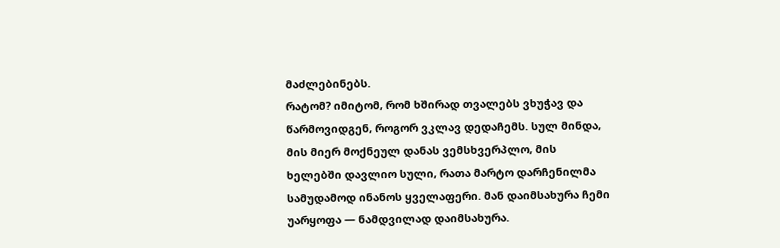მაძლებინებს.
რატომ? იმიტომ, რომ ხშირად თვალებს ვხუჭავ და წარმოვიდგენ, როგორ ვკლავ დედაჩემს. სულ მინდა, მის მიერ მოქნეულ დანას ვემსხვერპლო, მის ხელებში დავლიო სული, რათა მარტო დარჩენილმა სამუდამოდ ინანოს ყველაფერი. მან დაიმსახურა ჩემი უარყოფა — ნამდვილად დაიმსახურა.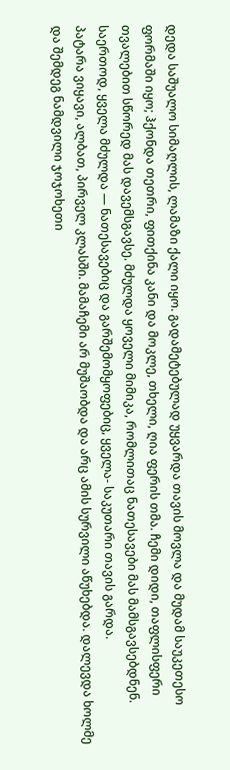დედა საშუალო სიმაღლის, ლამაზი ქალი იყო. გადამეტებულად უყვარდა თავის მოვლა და მუდამ საუკეთესო ფორმაში იყო; ჰქონდა თეთრი, ფითქინა კანი და მოკლე, თხელი, ღია ფერის თმა. ჩემი დიდი, თაფლისფერი თვალებით სწორედ მას დავემსგავსე. მძულდა ყოველი მიმიკა, რომლითაც ნათესავები მას მამსგავსებდნენ. საერთოდ, ყველა მძულდა — ნათესავებიც და გარშემომყოფებიც, ყველა- საკუთარი თავის გარდა.
პატარა ვიყავი, ალბათ, პირველ კლასში. მამაჩემი არ მუშაობდა და არც ამის სურვილი აწუხებდა. დალევდა ხოლმე და შემდეგ ნამდვილი ჯოჯოხეთი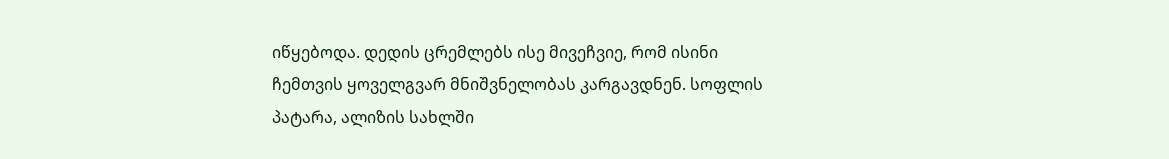იწყებოდა. დედის ცრემლებს ისე მივეჩვიე, რომ ისინი ჩემთვის ყოველგვარ მნიშვნელობას კარგავდნენ. სოფლის პატარა, ალიზის სახლში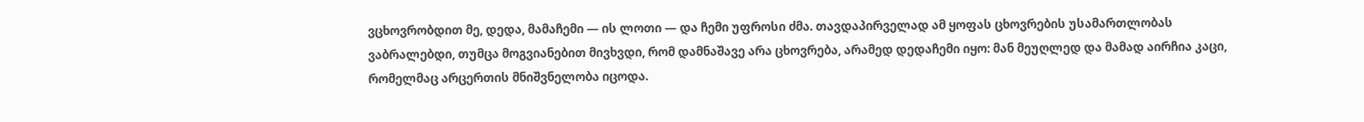ვცხოვრობდით მე, დედა, მამაჩემი — ის ლოთი — და ჩემი უფროსი ძმა. თავდაპირველად ამ ყოფას ცხოვრების უსამართლობას ვაბრალებდი, თუმცა მოგვიანებით მივხვდი, რომ დამნაშავე არა ცხოვრება, არამედ დედაჩემი იყო: მან მეუღლედ და მამად აირჩია კაცი, რომელმაც არცერთის მნიშვნელობა იცოდა.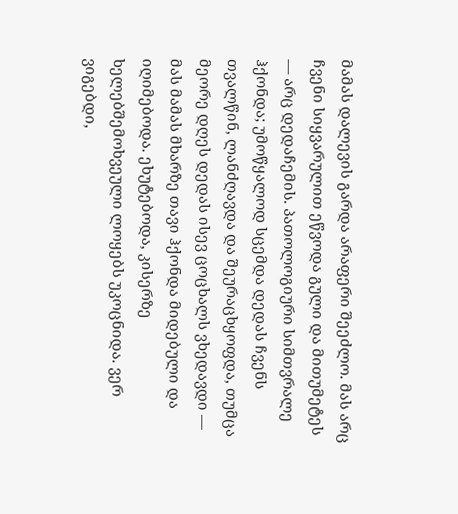მამას დალევის გარდა არაფერი შეეძლო. მას არც ჩვენი სიყვარულით ეწვოდა გული და მითუმეტეს — არც დედაჩემის. პათოლოგიური სიმთვრალე ჰქონდა; უმოწყალოდ სცემდა დედას ჩვენს თვალწინ, ლანძღავდა და შეურაცხყოფდა, თუმცა მეორე დღეს დედას ისევ ცოცხალს ვხედავდი — მას მამას მხარზე თავი ჰქონდა მიდებული და იღიმებოდა. ეხუტებოდა, კისერზე ხელებშემოხვეული ლოყებს უკოცნიდა. ვერ ვიგებდი,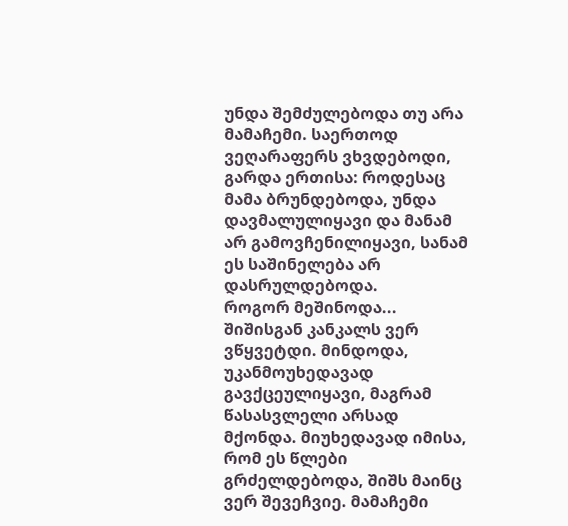უნდა შემძულებოდა თუ არა მამაჩემი. საერთოდ ვეღარაფერს ვხვდებოდი, გარდა ერთისა: როდესაც მამა ბრუნდებოდა, უნდა დავმალულიყავი და მანამ არ გამოვჩენილიყავი, სანამ ეს საშინელება არ დასრულდებოდა.
როგორ მეშინოდა... შიშისგან კანკალს ვერ ვწყვეტდი. მინდოდა, უკანმოუხედავად გავქცეულიყავი, მაგრამ წასასვლელი არსად მქონდა. მიუხედავად იმისა, რომ ეს წლები გრძელდებოდა, შიშს მაინც ვერ შევეჩვიე. მამაჩემი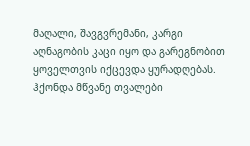მაღალი, შავგვრემანი, კარგი აღნაგობის კაცი იყო და გარეგნობით ყოველთვის იქცევდა ყურადღებას. ჰქონდა მწვანე თვალები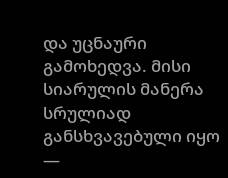და უცნაური გამოხედვა. მისი სიარულის მანერა სრულიად განსხვავებული იყო —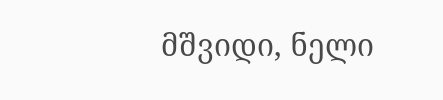მშვიდი, ნელი